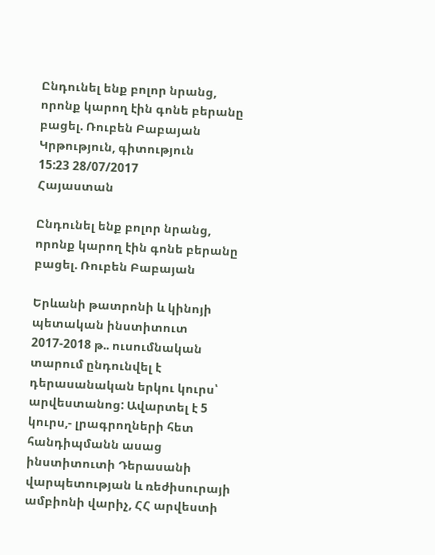Ընդունել ենք բոլոր նրանց, որոնք կարող էին գոնե բերանը բացել. Ռուբեն Բաբայան
Կրթություն, գիտություն
15:23 28/07/2017
Հայաստան

Ընդունել ենք բոլոր նրանց, որոնք կարող էին գոնե բերանը բացել. Ռուբեն Բաբայան

Երևանի թատրոնի և կինոյի պետական ինստիտուտ 2017-2018 թ.. ուսումնական տարում ընդունվել է դերասանական երկու կուրս՝ արվեստանոց: Ավարտել է 5 կուրս,- լրագրողների հետ հանդիպմանն ասաց ինստիտուտի Դերասանի վարպետության և ռեժիսուրայի ամբիոնի վարիչ, ՀՀ արվեստի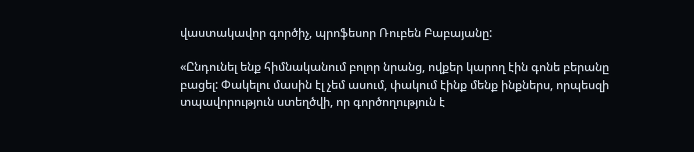վաստակավոր գործիչ, պրոֆեսոր Ռուբեն Բաբայանը:

«Ընդունել ենք հիմնականում բոլոր նրանց, ովքեր կարող էին գոնե բերանը բացել: Փակելու մասին էլ չեմ ասում, փակում էինք մենք ինքներս, որպեսզի տպավորություն ստեղծվի, որ գործողություն է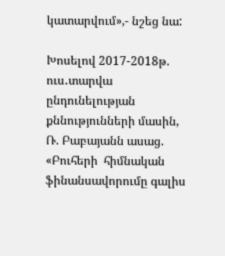կատարվում»,- նշեց նա:

Խոսելով 2017-2018թ. ուս․տարվա ընդունելության քննությունների մասին, Ռ. Բաբայանն ասաց. «Բուհերի  հիմնական ֆինանսավորումը գալիս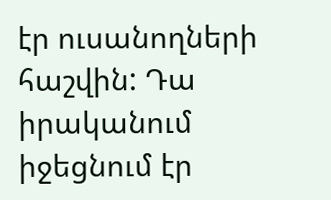էր ուսանողների հաշվին: Դա իրականում իջեցնում էր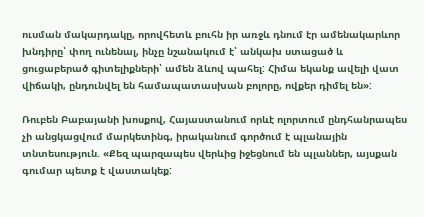ուսման մակարդակը, որովհետև բուհն իր առջև դնում էր ամենակարևոր խնդիրը՝ փող ունենալ, ինչը նշանակում է՝ անկախ ստացած և ցուցաբերած գիտելիքների՝ ամեն ձևով պահել: Հիմա եկանք ավելի վատ վիճակի, ընդունվել են համապատասխան բոլորը, ովքեր դիմել են»:

Ռուբեն Բաբայանի խոսքով, Հայաստանում որևէ ոլորտում ընդհանրապես չի անցկացվում մարկետինգ, իրականում գործում է պլանային տնտեսություն. «Քեզ պարզապես վերևից իջեցնում են պլաններ, այսքան գումար պետք է վաստակեք: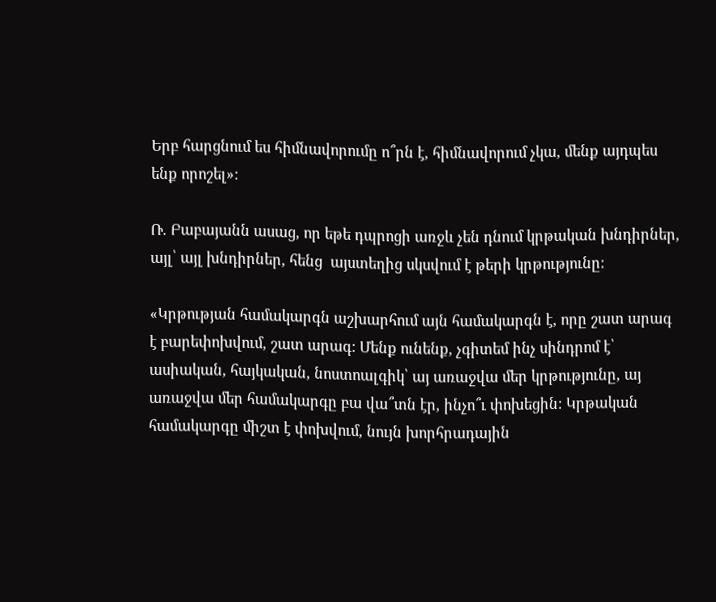Երբ հարցնում ես հիմնավորումը ո՞րն է, հիմնավորում չկա, մենք այդպես ենք որոշել»:

Ռ. Բաբայանն ասաց, որ եթե դպրոցի առջև չեն դնում կրթական խնդիրներ, այլ՝ այլ խնդիրներ, հենց  այստեղից սկսվում է թերի կրթությունը:

«Կրթության համակարգն աշխարհում այն համակարգն է, որը շատ արագ է բարեփոխվում, շատ արագ: Մենք ունենք, չգիտեմ ինչ սինդրոմ է՝ ասիական, հայկական, նոստոալգիկ՝ այ առաջվա մեր կրթությունը, այ առաջվա մեր համակարգը բա վա՞տն էր, ինչո՞ւ փոխեցին: Կրթական համակարգը միշտ է փոխվում, նույն խորհրադային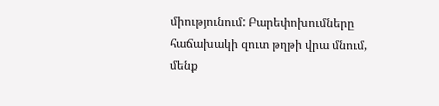միությունում: Բարեփոխումները  հաճախակի զուտ թղթի վրա մնում, մենք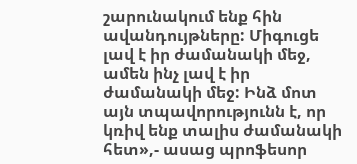շարունակում ենք հին ավանդույթները: Միգուցե լավ է իր ժամանակի մեջ, ամեն ինչ լավ է իր ժամանակի մեջ: Ինձ մոտ այն տպավորությունն է, որ կռիվ ենք տալիս ժամանակի հետ»,- ասաց պրոֆեսոր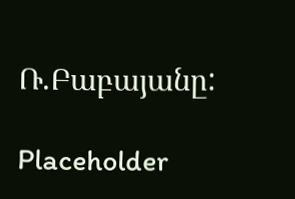Ռ.Բաբայանը:

Placeholder